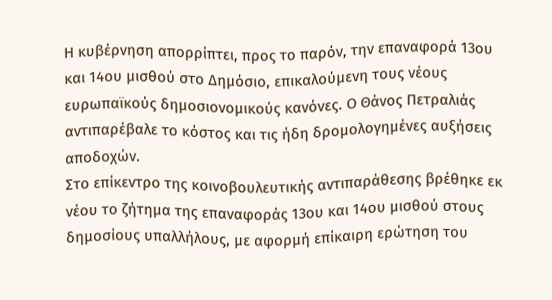Η κυβέρνηση απορρίπτει, προς το παρόν, την επαναφορά 13ου και 14ου μισθού στο Δημόσιο, επικαλούμενη τους νέους ευρωπαϊκούς δημοσιονομικούς κανόνες. Ο Θάνος Πετραλιάς αντιπαρέβαλε το κόστος και τις ήδη δρομολογημένες αυξήσεις αποδοχών.
Στο επίκεντρο της κοινοβουλευτικής αντιπαράθεσης βρέθηκε εκ νέου το ζήτημα της επαναφοράς 13ου και 14ου μισθού στους δημοσίους υπαλλήλους, με αφορμή επίκαιρη ερώτηση του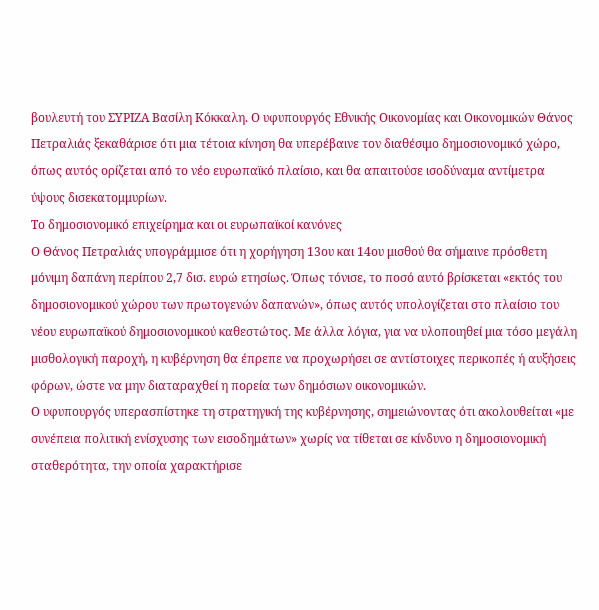βουλευτή του ΣΥΡΙΖΑ Βασίλη Κόκκαλη. Ο υφυπουργός Εθνικής Οικονομίας και Οικονομικών Θάνος Πετραλιάς ξεκαθάρισε ότι μια τέτοια κίνηση θα υπερέβαινε τον διαθέσιμο δημοσιονομικό χώρο, όπως αυτός ορίζεται από το νέο ευρωπαϊκό πλαίσιο, και θα απαιτούσε ισοδύναμα αντίμετρα ύψους δισεκατομμυρίων.
Το δημοσιονομικό επιχείρημα και οι ευρωπαϊκοί κανόνες
Ο Θάνος Πετραλιάς υπογράμμισε ότι η χορήγηση 13ου και 14ου μισθού θα σήμαινε πρόσθετη μόνιμη δαπάνη περίπου 2,7 δισ. ευρώ ετησίως. Όπως τόνισε, το ποσό αυτό βρίσκεται «εκτός του δημοσιονομικού χώρου των πρωτογενών δαπανών», όπως αυτός υπολογίζεται στο πλαίσιο του νέου ευρωπαϊκού δημοσιονομικού καθεστώτος. Με άλλα λόγια, για να υλοποιηθεί μια τόσο μεγάλη μισθολογική παροχή, η κυβέρνηση θα έπρεπε να προχωρήσει σε αντίστοιχες περικοπές ή αυξήσεις φόρων, ώστε να μην διαταραχθεί η πορεία των δημόσιων οικονομικών.
Ο υφυπουργός υπερασπίστηκε τη στρατηγική της κυβέρνησης, σημειώνοντας ότι ακολουθείται «με συνέπεια πολιτική ενίσχυσης των εισοδημάτων» χωρίς να τίθεται σε κίνδυνο η δημοσιονομική σταθερότητα, την οποία χαρακτήρισε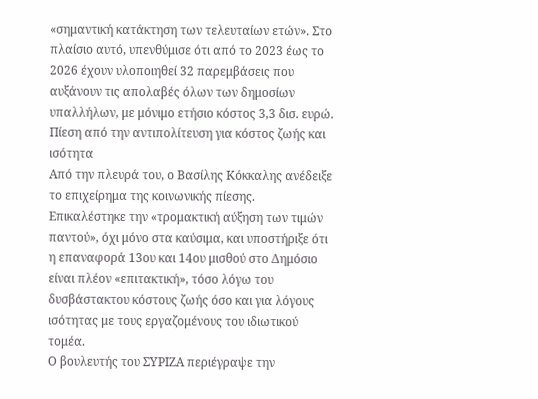«σημαντική κατάκτηση των τελευταίων ετών». Στο πλαίσιο αυτό, υπενθύμισε ότι από το 2023 έως το 2026 έχουν υλοποιηθεί 32 παρεμβάσεις που αυξάνουν τις απολαβές όλων των δημοσίων υπαλλήλων, με μόνιμο ετήσιο κόστος 3,3 δισ. ευρώ.
Πίεση από την αντιπολίτευση για κόστος ζωής και ισότητα
Από την πλευρά του, ο Βασίλης Κόκκαλης ανέδειξε το επιχείρημα της κοινωνικής πίεσης. Επικαλέστηκε την «τρομακτική αύξηση των τιμών παντού», όχι μόνο στα καύσιμα, και υποστήριξε ότι η επαναφορά 13ου και 14ου μισθού στο Δημόσιο είναι πλέον «επιτακτική», τόσο λόγω του δυσβάστακτου κόστους ζωής όσο και για λόγους ισότητας με τους εργαζομένους του ιδιωτικού τομέα.
Ο βουλευτής του ΣΥΡΙΖΑ περιέγραψε την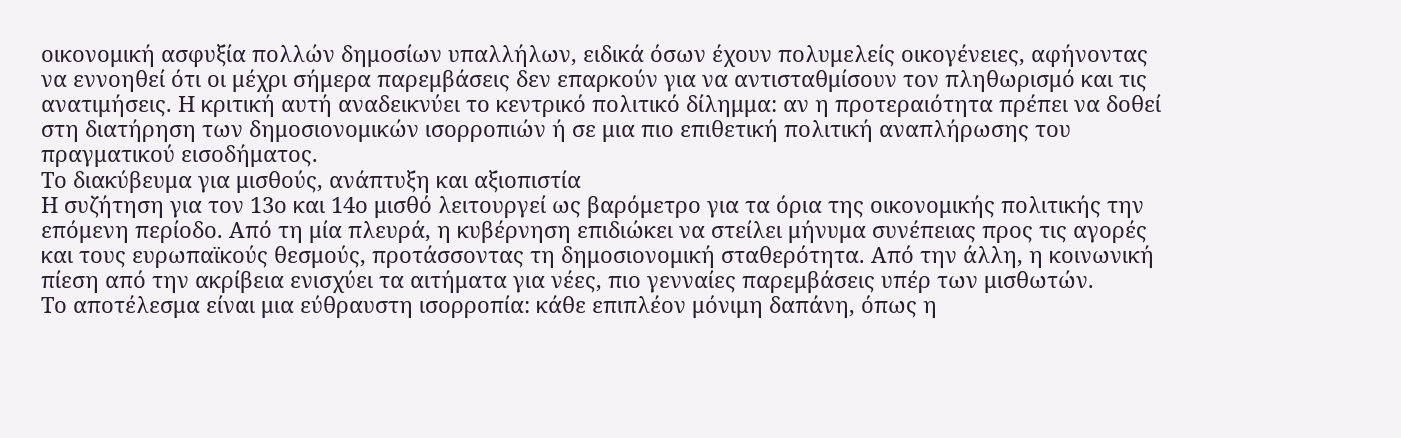οικονομική ασφυξία πολλών δημοσίων υπαλλήλων, ειδικά όσων έχουν πολυμελείς οικογένειες, αφήνοντας να εννοηθεί ότι οι μέχρι σήμερα παρεμβάσεις δεν επαρκούν για να αντισταθμίσουν τον πληθωρισμό και τις ανατιμήσεις. Η κριτική αυτή αναδεικνύει το κεντρικό πολιτικό δίλημμα: αν η προτεραιότητα πρέπει να δοθεί στη διατήρηση των δημοσιονομικών ισορροπιών ή σε μια πιο επιθετική πολιτική αναπλήρωσης του πραγματικού εισοδήματος.
Το διακύβευμα για μισθούς, ανάπτυξη και αξιοπιστία
Η συζήτηση για τον 13ο και 14ο μισθό λειτουργεί ως βαρόμετρο για τα όρια της οικονομικής πολιτικής την επόμενη περίοδο. Από τη μία πλευρά, η κυβέρνηση επιδιώκει να στείλει μήνυμα συνέπειας προς τις αγορές και τους ευρωπαϊκούς θεσμούς, προτάσσοντας τη δημοσιονομική σταθερότητα. Από την άλλη, η κοινωνική πίεση από την ακρίβεια ενισχύει τα αιτήματα για νέες, πιο γενναίες παρεμβάσεις υπέρ των μισθωτών.
Το αποτέλεσμα είναι μια εύθραυστη ισορροπία: κάθε επιπλέον μόνιμη δαπάνη, όπως η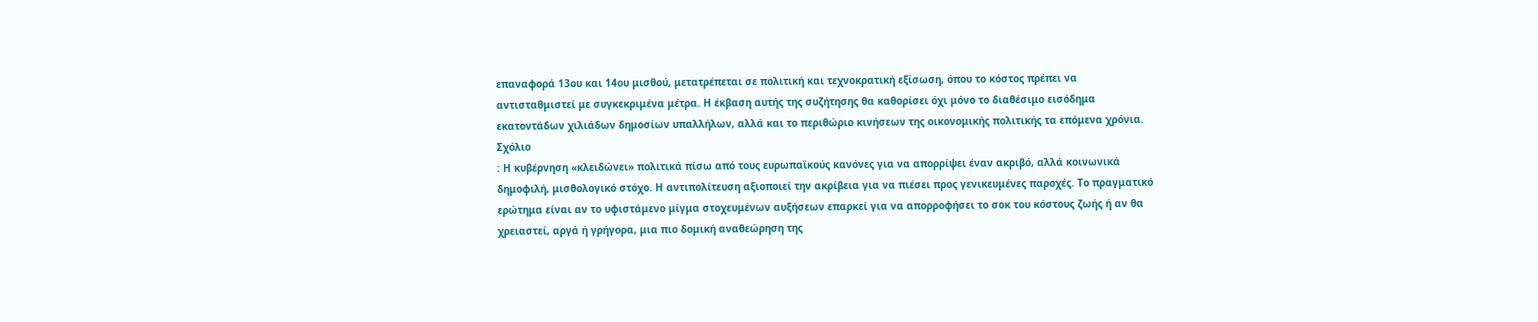επαναφορά 13ου και 14ου μισθού, μετατρέπεται σε πολιτική και τεχνοκρατική εξίσωση, όπου το κόστος πρέπει να αντισταθμιστεί με συγκεκριμένα μέτρα. Η έκβαση αυτής της συζήτησης θα καθορίσει όχι μόνο το διαθέσιμο εισόδημα εκατοντάδων χιλιάδων δημοσίων υπαλλήλων, αλλά και το περιθώριο κινήσεων της οικονομικής πολιτικής τα επόμενα χρόνια.
Σχόλιο
: Η κυβέρνηση «κλειδώνει» πολιτικά πίσω από τους ευρωπαϊκούς κανόνες για να απορρίψει έναν ακριβό, αλλά κοινωνικά δημοφιλή, μισθολογικό στόχο. Η αντιπολίτευση αξιοποιεί την ακρίβεια για να πιέσει προς γενικευμένες παροχές. Το πραγματικό ερώτημα είναι αν το υφιστάμενο μίγμα στοχευμένων αυξήσεων επαρκεί για να απορροφήσει το σοκ του κόστους ζωής ή αν θα χρειαστεί, αργά ή γρήγορα, μια πιο δομική αναθεώρηση της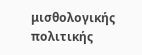μισθολογικής πολιτικής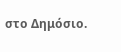στο Δημόσιο.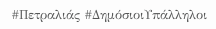#Πετραλιάς #ΔημόσιοιΥπάλληλοι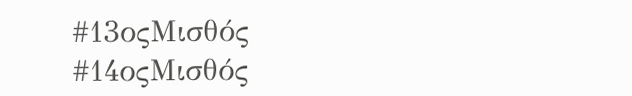#13οςΜισθός #14οςΜισθός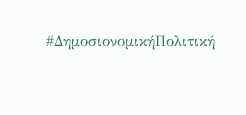#ΔημοσιονομικήΠολιτική